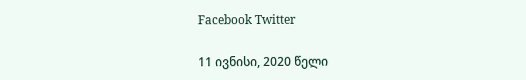Facebook Twitter

11 ივნისი, 2020 წელი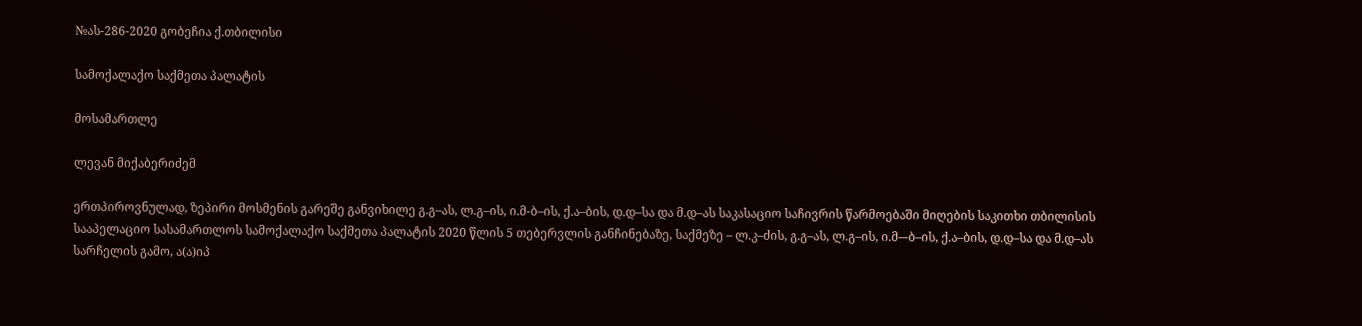№ას-286-2020 გობეჩია ქ.თბილისი

სამოქალაქო საქმეთა პალატის

მოსამართლე

ლევან მიქაბერიძემ

ერთპიროვნულად, ზეპირი მოსმენის გარეშე განვიხილე გ.გ–ას, ლ.გ–ის, ი.მ-ბ–ის, ქ.ა–ბის, დ.დ–სა და მ.დ–ას საკასაციო საჩივრის წარმოებაში მიღების საკითხი თბილისის სააპელაციო სასამართლოს სამოქალაქო საქმეთა პალატის 2020 წლის 5 თებერვლის განჩინებაზე, საქმეზე – ლ.კ–ძის, გ.გ–ას, ლ.გ–ის, ი.მ–-ბ–ის, ქ.ა–ბის, დ.დ–სა და მ.დ–ას სარჩელის გამო, ა(ა)იპ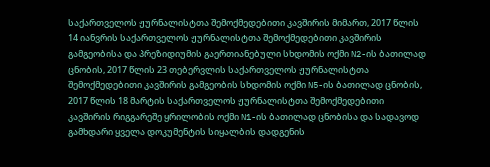საქართველოს ჟურნალისტთა შემოქმედებითი კავშირის მიმართ, 2017 წლის 14 იანვრის საქართველოს ჟურნალისტთა შემოქმედებითი კავშირის გამგეობისა და პრეზიდიუმის გაერთიანებული სხდომის ოქმი N2-ის ბათილად ცნობის, 2017 წლის 23 თებერვლის საქართველოს ჟურნალისტთა შემოქმედებითი კავშირის გამგეობის სხდომის ოქმი N5-ის ბათილად ცნობის, 2017 წლის 18 მარტის საქართველოს ჟურნალისტთა შემოქმედებითი კავშირის რიგგარეშე ყრილობის ოქმი N1-ის ბათილად ცნობისა და სადავოდ გამხდარი ყველა დოკუმენტის სიყალბის დადგენის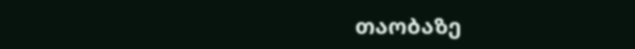თაობაზე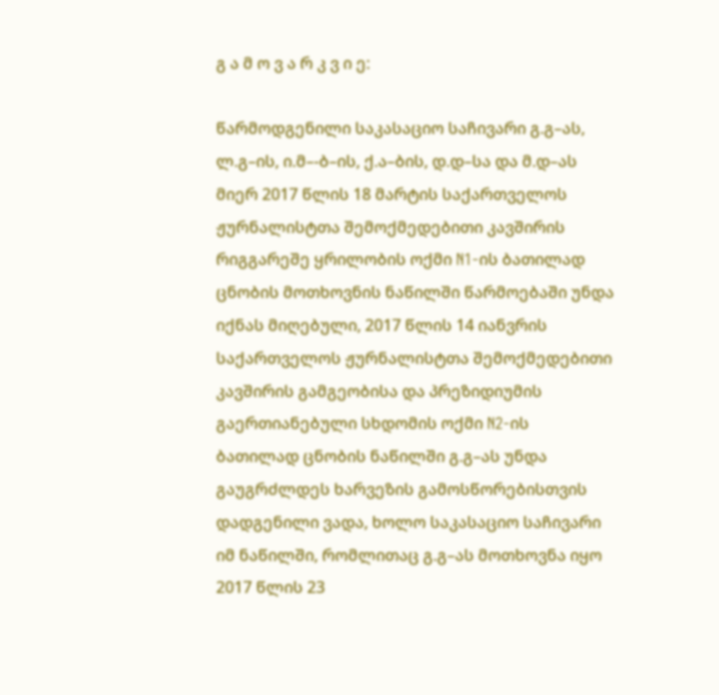გ ა მ ო ვ ა რ კ ვ ი ე:

წარმოდგენილი საკასაციო საჩივარი გ.გ–ას, ლ.გ–ის, ი.მ–-ბ–ის, ქ.ა–ბის, დ.დ–სა და მ.დ–ას მიერ 2017 წლის 18 მარტის საქართველოს ჟურნალისტთა შემოქმედებითი კავშირის რიგგარეშე ყრილობის ოქმი N1-ის ბათილად ცნობის მოთხოვნის ნაწილში წარმოებაში უნდა იქნას მიღებული, 2017 წლის 14 იანვრის საქართველოს ჟურნალისტთა შემოქმედებითი კავშირის გამგეობისა და პრეზიდიუმის გაერთიანებული სხდომის ოქმი N2-ის ბათილად ცნობის ნაწილში გ.გ–ას უნდა გაუგრძლდეს ხარვეზის გამოსწორებისთვის დადგენილი ვადა, ხოლო საკასაციო საჩივარი იმ ნაწილში, რომლითაც გ.გ–ას მოთხოვნა იყო 2017 წლის 23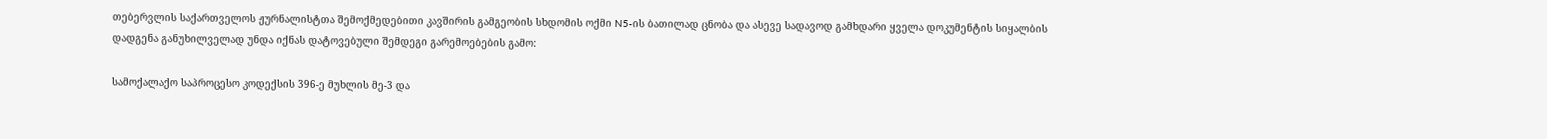თებერვლის საქართველოს ჟურნალისტთა შემოქმედებითი კავშირის გამგეობის სხდომის ოქმი N5-ის ბათილად ცნობა და ასევე სადავოდ გამხდარი ყველა დოკუმენტის სიყალბის დადგენა განუხილველად უნდა იქნას დატოვებული შემდეგი გარემოებების გამო:

სამოქალაქო საპროცესო კოდექსის 396-ე მუხლის მე-3 და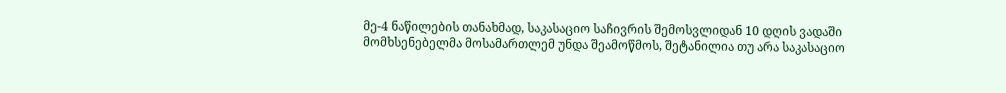მე-4 ნაწილების თანახმად, საკასაციო საჩივრის შემოსვლიდან 10 დღის ვადაში მომხსენებელმა მოსამართლემ უნდა შეამოწმოს, შეტანილია თუ არა საკასაციო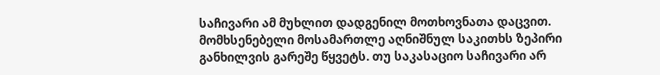საჩივარი ამ მუხლით დადგენილ მოთხოვნათა დაცვით. მომხსენებელი მოსამართლე აღნიშნულ საკითხს ზეპირი განხილვის გარეშე წყვეტს. თუ საკასაციო საჩივარი არ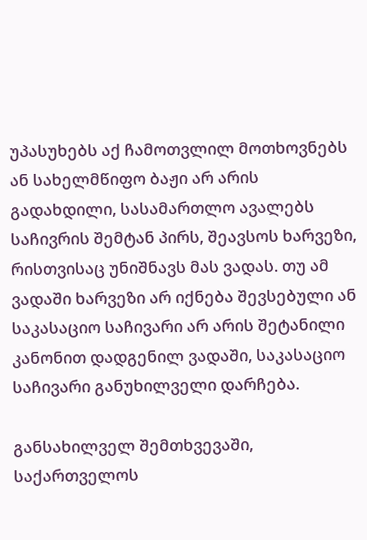უპასუხებს აქ ჩამოთვლილ მოთხოვნებს ან სახელმწიფო ბაჟი არ არის გადახდილი, სასამართლო ავალებს საჩივრის შემტან პირს, შეავსოს ხარვეზი, რისთვისაც უნიშნავს მას ვადას. თუ ამ ვადაში ხარვეზი არ იქნება შევსებული ან საკასაციო საჩივარი არ არის შეტანილი კანონით დადგენილ ვადაში, საკასაციო საჩივარი განუხილველი დარჩება.

განსახილველ შემთხვევაში, საქართველოს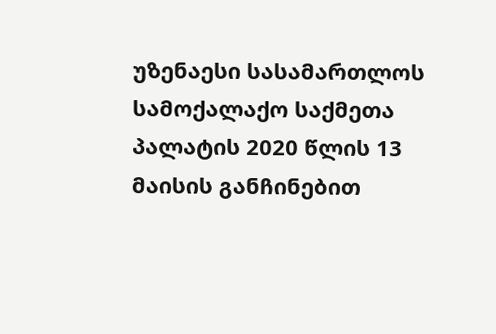უზენაესი სასამართლოს სამოქალაქო საქმეთა პალატის 2020 წლის 13 მაისის განჩინებით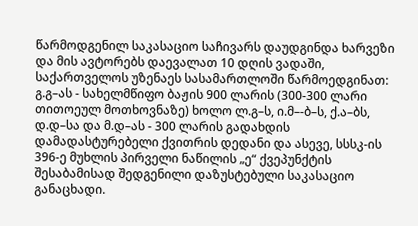წარმოდგენილ საკასაციო საჩივარს დაუდგინდა ხარვეზი და მის ავტორებს დაევალათ 10 დღის ვადაში, საქართველოს უზენაეს სასამართლოში წარმოედგინათ: გ.გ–ას - სახელმწიფო ბაჟის 900 ლარის (300-300 ლარი თითოეულ მოთხოვნაზე) ხოლო ლ.გ–ს, ი.მ–-ბ–ს, ქ.ა–ბს, დ.დ–სა და მ.დ–ას - 300 ლარის გადახდის დამადასტურებელი ქვითრის დედანი და ასევე, სსსკ-ის 396-ე მუხლის პირველი ნაწილის „ე“ ქვეპუნქტის შესაბამისად შედგენილი დაზუსტებული საკასაციო განაცხადი.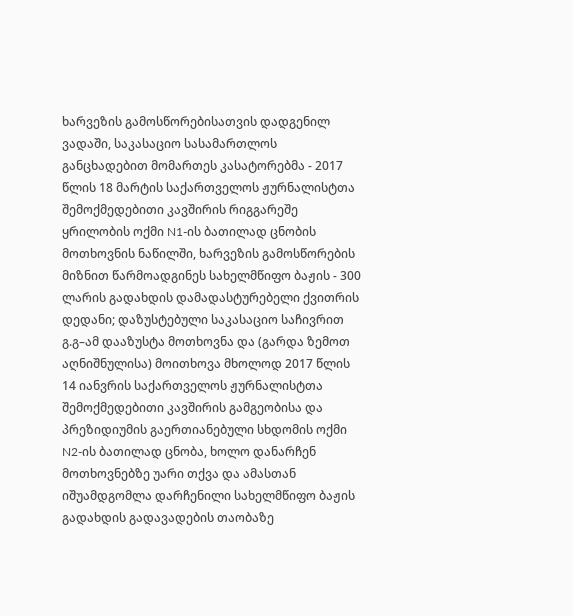ხარვეზის გამოსწორებისათვის დადგენილ ვადაში, საკასაციო სასამართლოს განცხადებით მომართეს კასატორებმა - 2017 წლის 18 მარტის საქართველოს ჟურნალისტთა შემოქმედებითი კავშირის რიგგარეშე ყრილობის ოქმი N1-ის ბათილად ცნობის მოთხოვნის ნაწილში, ხარვეზის გამოსწორების მიზნით წარმოადგინეს სახელმწიფო ბაჟის - 300 ლარის გადახდის დამადასტურებელი ქვითრის დედანი; დაზუსტებული საკასაციო საჩივრით გ.გ–ამ დააზუსტა მოთხოვნა და (გარდა ზემოთ აღნიშნულისა) მოითხოვა მხოლოდ 2017 წლის 14 იანვრის საქართველოს ჟურნალისტთა შემოქმედებითი კავშირის გამგეობისა და პრეზიდიუმის გაერთიანებული სხდომის ოქმი N2-ის ბათილად ცნობა, ხოლო დანარჩენ მოთხოვნებზე უარი თქვა და ამასთან იშუამდგომლა დარჩენილი სახელმწიფო ბაჟის გადახდის გადავადების თაობაზე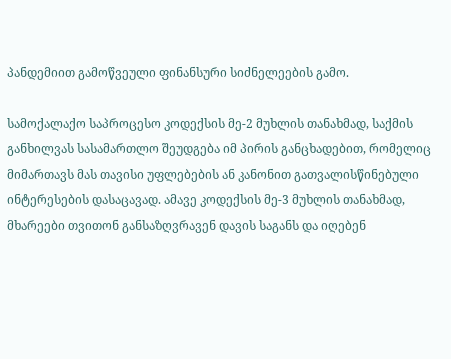პანდემიით გამოწვეული ფინანსური სიძნელეების გამო.

სამოქალაქო საპროცესო კოდექსის მე-2 მუხლის თანახმად, საქმის განხილვას სასამართლო შეუდგება იმ პირის განცხადებით, რომელიც მიმართავს მას თავისი უფლებების ან კანონით გათვალისწინებული ინტერესების დასაცავად. ამავე კოდექსის მე-3 მუხლის თანახმად, მხარეები თვითონ განსაზღვრავენ დავის საგანს და იღებენ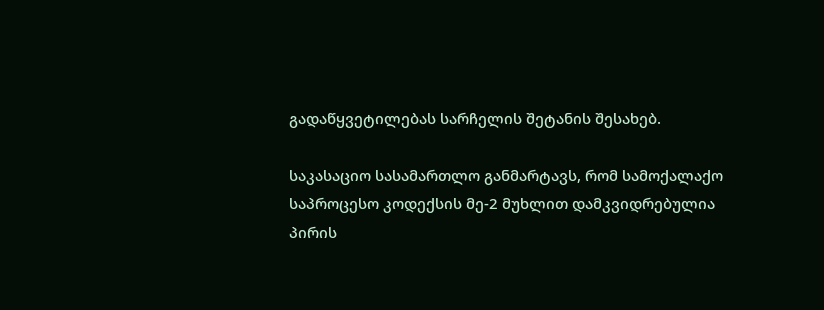გადაწყვეტილებას სარჩელის შეტანის შესახებ.

საკასაციო სასამართლო განმარტავს, რომ სამოქალაქო საპროცესო კოდექსის მე-2 მუხლით დამკვიდრებულია პირის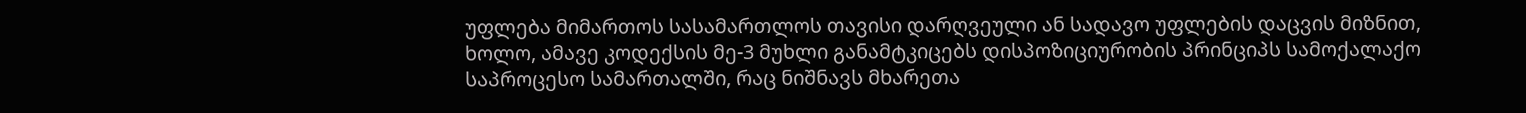უფლება მიმართოს სასამართლოს თავისი დარღვეული ან სადავო უფლების დაცვის მიზნით, ხოლო, ამავე კოდექსის მე-3 მუხლი განამტკიცებს დისპოზიციურობის პრინციპს სამოქალაქო საპროცესო სამართალში, რაც ნიშნავს მხარეთა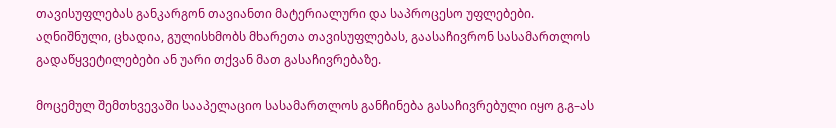თავისუფლებას განკარგონ თავიანთი მატერიალური და საპროცესო უფლებები. აღნიშნული, ცხადია, გულისხმობს მხარეთა თავისუფლებას, გაასაჩივრონ სასამართლოს გადაწყვეტილებები ან უარი თქვან მათ გასაჩივრებაზე.

მოცემულ შემთხვევაში სააპელაციო სასამართლოს განჩინება გასაჩივრებული იყო გ.გ–ას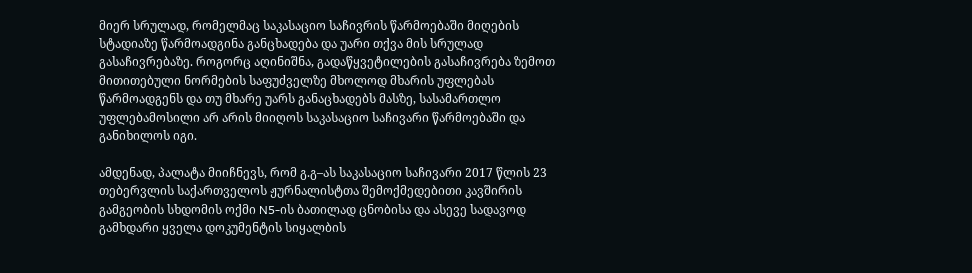მიერ სრულად, რომელმაც საკასაციო საჩივრის წარმოებაში მიღების სტადიაზე წარმოადგინა განცხადება და უარი თქვა მის სრულად გასაჩივრებაზე. როგორც აღინიშნა, გადაწყვეტილების გასაჩივრება ზემოთ მითითებული ნორმების საფუძველზე მხოლოდ მხარის უფლებას წარმოადგენს და თუ მხარე უარს განაცხადებს მასზე, სასამართლო უფლებამოსილი არ არის მიიღოს საკასაციო საჩივარი წარმოებაში და განიხილოს იგი.

ამდენად, პალატა მიიჩნევს, რომ გ.გ–ას საკასაციო საჩივარი 2017 წლის 23 თებერვლის საქართველოს ჟურნალისტთა შემოქმედებითი კავშირის გამგეობის სხდომის ოქმი N5-ის ბათილად ცნობისა და ასევე სადავოდ გამხდარი ყველა დოკუმენტის სიყალბის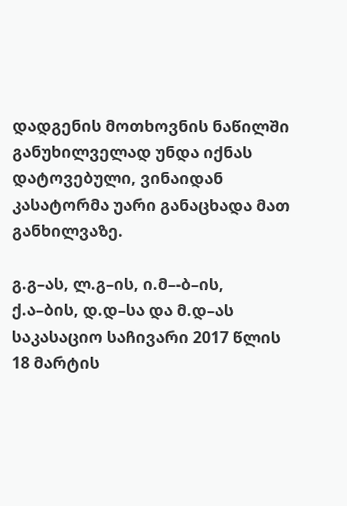დადგენის მოთხოვნის ნაწილში განუხილველად უნდა იქნას დატოვებული, ვინაიდან კასატორმა უარი განაცხადა მათ განხილვაზე.

გ.გ–ას, ლ.გ–ის, ი.მ–-ბ–ის, ქ.ა–ბის, დ.დ–სა და მ.დ–ას საკასაციო საჩივარი 2017 წლის 18 მარტის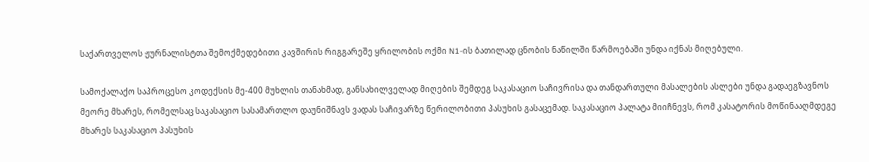საქართველოს ჟურნალისტთა შემოქმედებითი კავშირის რიგგარეშე ყრილობის ოქმი N1-ის ბათილად ცნობის ნაწილში წარმოებაში უნდა იქნას მიღებული.

სამოქალაქო საპროცესო კოდექსის მე-400 მუხლის თანახმად, განსახილველად მიღების შემდეგ საკასაციო საჩივრისა და თანდართული მასალების ასლები უნდა გადაეგზავნოს მეორე მხარეს, რომელსაც საკასაციო სასამართლო დაუნიშნავს ვადას საჩივარზე წერილობითი პასუხის გასაცემად. საკასაციო პალატა მიიჩნევს, რომ კასატორის მოწინააღმდეგე მხარეს საკასაციო პასუხის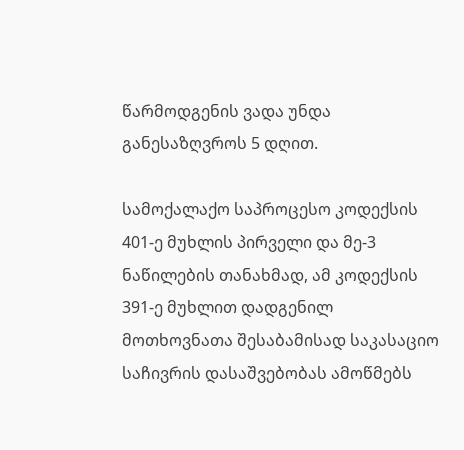წარმოდგენის ვადა უნდა განესაზღვროს 5 დღით.

სამოქალაქო საპროცესო კოდექსის 401-ე მუხლის პირველი და მე-3 ნაწილების თანახმად, ამ კოდექსის 391-ე მუხლით დადგენილ მოთხოვნათა შესაბამისად საკასაციო საჩივრის დასაშვებობას ამოწმებს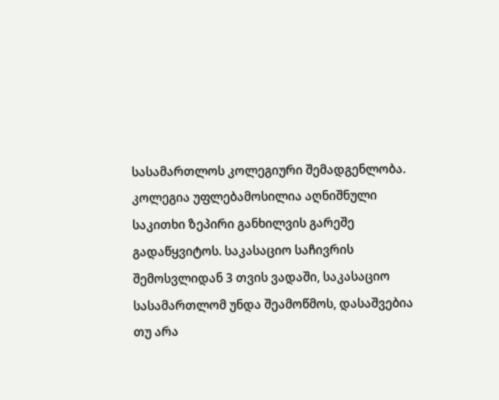სასამართლოს კოლეგიური შემადგენლობა. კოლეგია უფლებამოსილია აღნიშნული საკითხი ზეპირი განხილვის გარეშე გადაწყვიტოს. საკასაციო საჩივრის შემოსვლიდან 3 თვის ვადაში, საკასაციო სასამართლომ უნდა შეამოწმოს, დასაშვებია თუ არა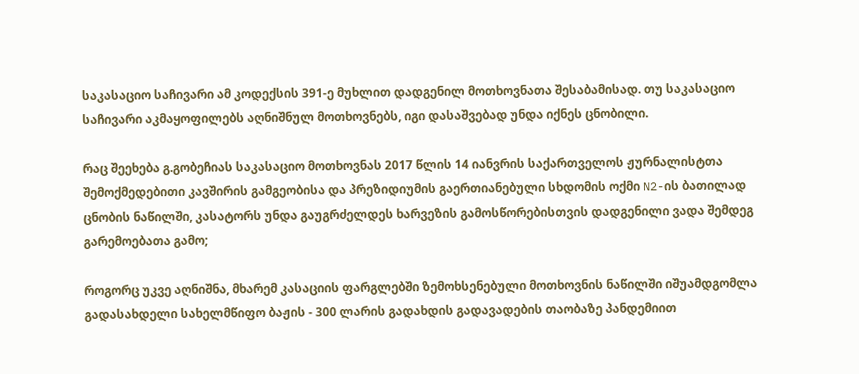საკასაციო საჩივარი ამ კოდექსის 391-ე მუხლით დადგენილ მოთხოვნათა შესაბამისად. თუ საკასაციო საჩივარი აკმაყოფილებს აღნიშნულ მოთხოვნებს, იგი დასაშვებად უნდა იქნეს ცნობილი.

რაც შეეხება გ.გობეჩიას საკასაციო მოთხოვნას 2017 წლის 14 იანვრის საქართველოს ჟურნალისტთა შემოქმედებითი კავშირის გამგეობისა და პრეზიდიუმის გაერთიანებული სხდომის ოქმი N2-ის ბათილად ცნობის ნაწილში, კასატორს უნდა გაუგრძელდეს ხარვეზის გამოსწორებისთვის დადგენილი ვადა შემდეგ გარემოებათა გამო;

როგორც უკვე აღნიშნა, მხარემ კასაციის ფარგლებში ზემოხსენებული მოთხოვნის ნაწილში იშუამდგომლა გადასახდელი სახელმწიფო ბაჟის - 300 ლარის გადახდის გადავადების თაობაზე პანდემიით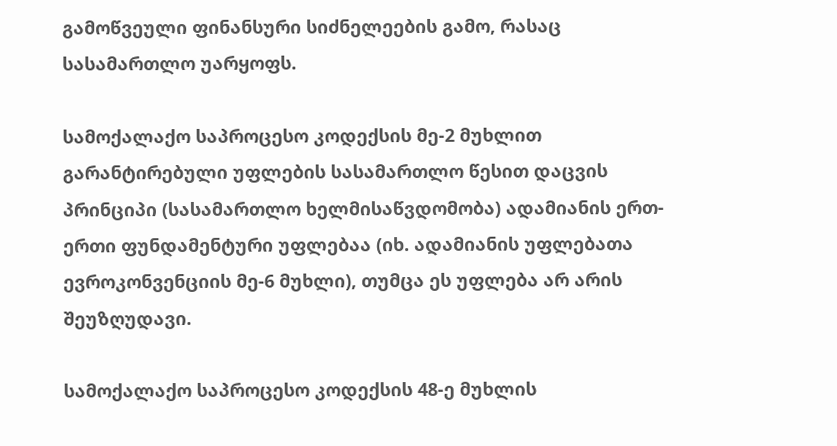გამოწვეული ფინანსური სიძნელეების გამო, რასაც სასამართლო უარყოფს.

სამოქალაქო საპროცესო კოდექსის მე-2 მუხლით გარანტირებული უფლების სასამართლო წესით დაცვის პრინციპი (სასამართლო ხელმისაწვდომობა) ადამიანის ერთ-ერთი ფუნდამენტური უფლებაა (იხ. ადამიანის უფლებათა ევროკონვენციის მე-6 მუხლი), თუმცა ეს უფლება არ არის შეუზღუდავი.

სამოქალაქო საპროცესო კოდექსის 48-ე მუხლის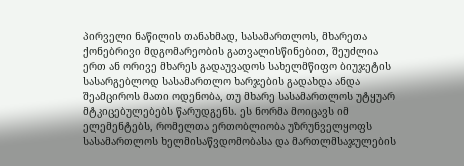პირველი ნაწილის თანახმად, სასამართლოს, მხარეთა ქონებრივი მდგომარეობის გათვალისწინებით, შეუძლია ერთ ან ორივე მხარეს გადაუვადოს სახელმწიფო ბიუჯეტის სასარგებლოდ სასამართლო ხარჯების გადახდა ანდა შეამციროს მათი ოდენობა, თუ მხარე სასამართლოს უტყუარ მტკიცებულებებს წარუდგენს. ეს ნორმა მოიცავს იმ ელემენტებს, რომელთა ერთობლიობა უზრუნველყოფს სასამართლოს ხელმისაწვდომობასა და მართლმსაჯულების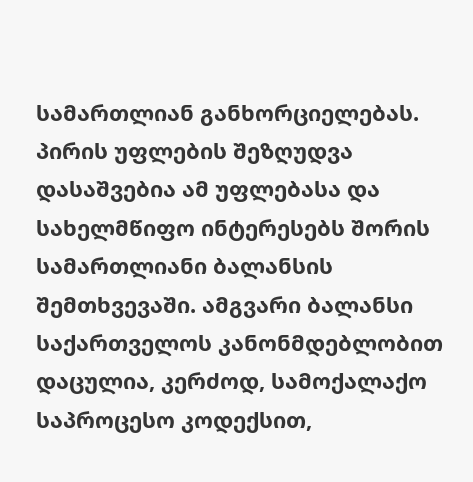სამართლიან განხორციელებას. პირის უფლების შეზღუდვა დასაშვებია ამ უფლებასა და სახელმწიფო ინტერესებს შორის სამართლიანი ბალანსის შემთხვევაში. ამგვარი ბალანსი საქართველოს კანონმდებლობით დაცულია, კერძოდ, სამოქალაქო საპროცესო კოდექსით,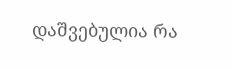დაშვებულია რა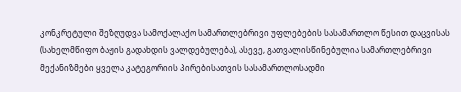კონკრეტული შეზღუდვა სამოქალაქო სამართლებრივი უფლებების სასამართლო წესით დაცვისას (სახელმწიფო ბაჟის გადახდის ვალდებულება), ასევე, გათვალისწინებულია სამართლებრივი მექანიზმები ყველა კატეგორიის პირებისათვის სასამართლოსადმი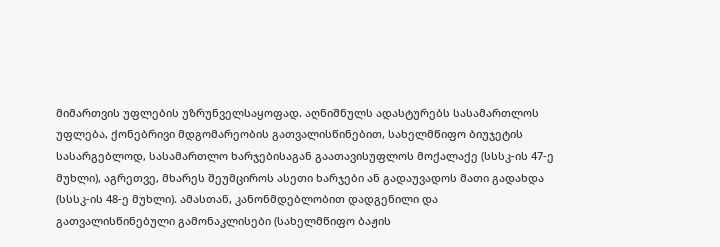მიმართვის უფლების უზრუნველსაყოფად. აღნიშნულს ადასტურებს სასამართლოს უფლება, ქონებრივი მდგომარეობის გათვალისწინებით, სახელმწიფო ბიუჯეტის სასარგებლოდ, სასამართლო ხარჯებისაგან გაათავისუფლოს მოქალაქე (სსსკ-ის 47-ე მუხლი), აგრეთვე, მხარეს შეუმციროს ასეთი ხარჯები ან გადაუვადოს მათი გადახდა (სსსკ-ის 48-ე მუხლი). ამასთან, კანონმდებლობით დადგენილი და გათვალისწინებული გამონაკლისები (სახელმწიფო ბაჟის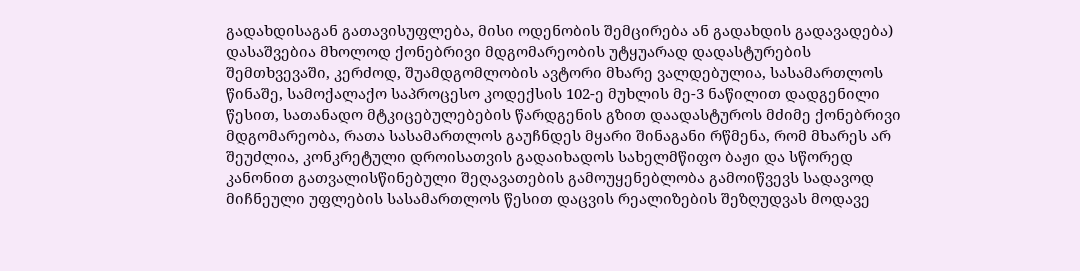გადახდისაგან გათავისუფლება, მისი ოდენობის შემცირება ან გადახდის გადავადება) დასაშვებია მხოლოდ ქონებრივი მდგომარეობის უტყუარად დადასტურების შემთხვევაში, კერძოდ, შუამდგომლობის ავტორი მხარე ვალდებულია, სასამართლოს წინაშე, სამოქალაქო საპროცესო კოდექსის 102-ე მუხლის მე-3 ნაწილით დადგენილი წესით, სათანადო მტკიცებულებების წარდგენის გზით დაადასტუროს მძიმე ქონებრივი მდგომარეობა, რათა სასამართლოს გაუჩნდეს მყარი შინაგანი რწმენა, რომ მხარეს არ შეუძლია, კონკრეტული დროისათვის გადაიხადოს სახელმწიფო ბაჟი და სწორედ კანონით გათვალისწინებული შეღავათების გამოუყენებლობა გამოიწვევს სადავოდ მიჩნეული უფლების სასამართლოს წესით დაცვის რეალიზების შეზღუდვას მოდავე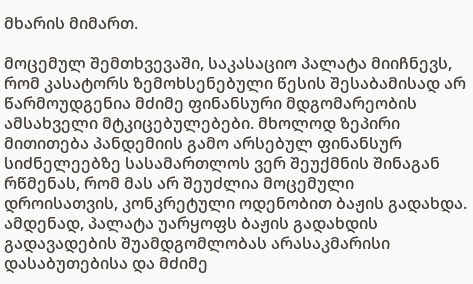მხარის მიმართ.

მოცემულ შემთხვევაში, საკასაციო პალატა მიიჩნევს, რომ კასატორს ზემოხსენებული წესის შესაბამისად არ წარმოუდგენია მძიმე ფინანსური მდგომარეობის ამსახველი მტკიცებულებები. მხოლოდ ზეპირი მითითება პანდემიის გამო არსებულ ფინანსურ სიძნელეებზე სასამართლოს ვერ შეუქმნის შინაგან რწმენას, რომ მას არ შეუძლია მოცემული დროისათვის, კონკრეტული ოდენობით ბაჟის გადახდა. ამდენად, პალატა უარყოფს ბაჟის გადახდის გადავადების შუამდგომლობას არასაკმარისი დასაბუთებისა და მძიმე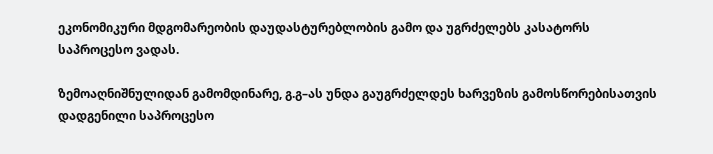ეკონომიკური მდგომარეობის დაუდასტურებლობის გამო და უგრძელებს კასატორს საპროცესო ვადას.

ზემოაღნიშნულიდან გამომდინარე, გ.გ–ას უნდა გაუგრძელდეს ხარვეზის გამოსწორებისათვის დადგენილი საპროცესო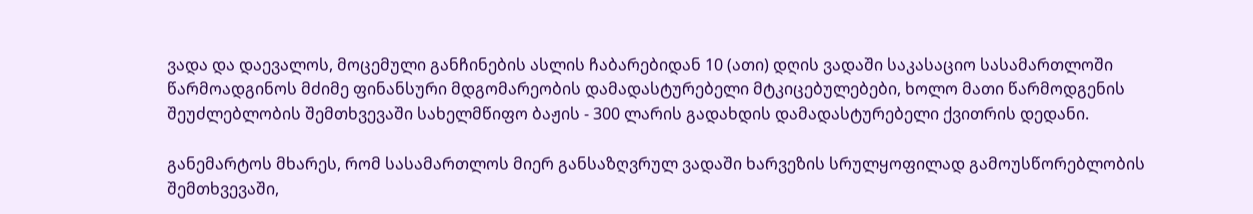ვადა და დაევალოს, მოცემული განჩინების ასლის ჩაბარებიდან 10 (ათი) დღის ვადაში საკასაციო სასამართლოში წარმოადგინოს მძიმე ფინანსური მდგომარეობის დამადასტურებელი მტკიცებულებები, ხოლო მათი წარმოდგენის შეუძლებლობის შემთხვევაში სახელმწიფო ბაჟის - 300 ლარის გადახდის დამადასტურებელი ქვითრის დედანი.

განემარტოს მხარეს, რომ სასამართლოს მიერ განსაზღვრულ ვადაში ხარვეზის სრულყოფილად გამოუსწორებლობის შემთხვევაში,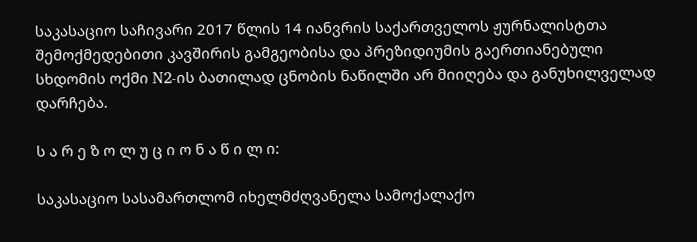საკასაციო საჩივარი 2017 წლის 14 იანვრის საქართველოს ჟურნალისტთა შემოქმედებითი კავშირის გამგეობისა და პრეზიდიუმის გაერთიანებული სხდომის ოქმი N2-ის ბათილად ცნობის ნაწილში არ მიიღება და განუხილველად დარჩება.

ს ა რ ე ზ ო ლ უ ც ი ო ნ ა წ ი ლ ი:

საკასაციო სასამართლომ იხელმძღვანელა სამოქალაქო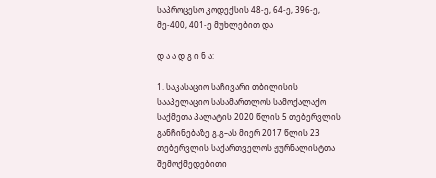საპროცესო კოდექსის 48-ე, 64-ე, 396-ე, მე-400, 401-ე მუხლებით და

დ ა ა დ გ ი ნ ა:

1. საკასაციო საჩივარი თბილისის სააპელაციო სასამართლოს სამოქალაქო საქმეთა პალატის 2020 წლის 5 თებერვლის განჩინებაზე გ.გ–ას მიერ 2017 წლის 23 თებერვლის საქართველოს ჟურნალისტთა შემოქმედებითი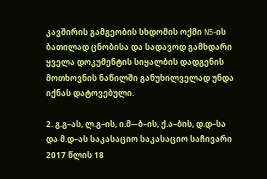კავშირის გამგეობის სხდომის ოქმი N5-ის ბათილად ცნობისა და სადავოდ გამხდარი ყველა დოკუმენტის სიყალბის დადგენის მოთხოვნის ნაწილში განუხილველად უნდა იქნას დატოვებული.

2. გ.გ–ას, ლ.გ–ის, ი.მ–-ბ–ის, ქ.ა–ბის, დ.დ–სა და მ.დ–ას საკასაციო საკასაციო საჩივარი 2017 წლის 18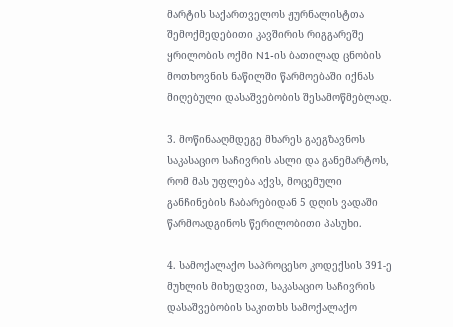მარტის საქართველოს ჟურნალისტთა შემოქმედებითი კავშირის რიგგარეშე ყრილობის ოქმი N1-ის ბათილად ცნობის მოთხოვნის ნაწილში წარმოებაში იქნას მიღებული დასაშვებობის შესამოწმებლად.

3. მოწინააღმდეგე მხარეს გაეგზავნოს საკასაციო საჩივრის ასლი და განემარტოს, რომ მას უფლება აქვს, მოცემული განჩინების ჩაბარებიდან 5 დღის ვადაში წარმოადგინოს წერილობითი პასუხი.

4. სამოქალაქო საპროცესო კოდექსის 391-ე მუხლის მიხედვით, საკასაციო საჩივრის დასაშვებობის საკითხს სამოქალაქო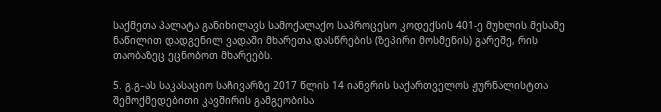საქმეთა პალატა განიხილავს სამოქალაქო საპროცესო კოდექსის 401-ე მუხლის მესამე ნაწილით დადგენილ ვადაში მხარეთა დასწრების (ზეპირი მოსმენის) გარეშე, რის თაობაზეც ეცნობოთ მხარეებს.

5. გ.გ–ას საკასაციო საჩივარზე 2017 წლის 14 იანვრის საქართველოს ჟურნალისტთა შემოქმედებითი კავშირის გამგეობისა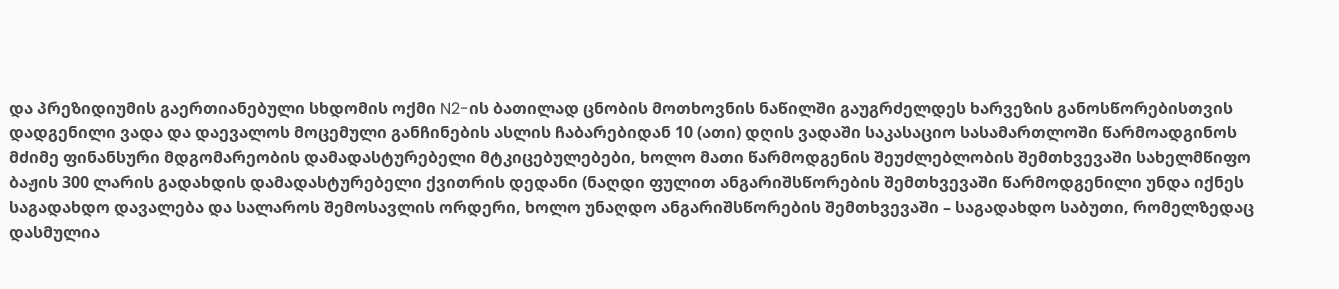და პრეზიდიუმის გაერთიანებული სხდომის ოქმი N2-ის ბათილად ცნობის მოთხოვნის ნაწილში გაუგრძელდეს ხარვეზის განოსწორებისთვის დადგენილი ვადა და დაევალოს მოცემული განჩინების ასლის ჩაბარებიდან 10 (ათი) დღის ვადაში საკასაციო სასამართლოში წარმოადგინოს მძიმე ფინანსური მდგომარეობის დამადასტურებელი მტკიცებულებები, ხოლო მათი წარმოდგენის შეუძლებლობის შემთხვევაში სახელმწიფო ბაჟის 300 ლარის გადახდის დამადასტურებელი ქვითრის დედანი (ნაღდი ფულით ანგარიშსწორების შემთხვევაში წარმოდგენილი უნდა იქნეს საგადახდო დავალება და სალაროს შემოსავლის ორდერი, ხოლო უნაღდო ანგარიშსწორების შემთხვევაში – საგადახდო საბუთი, რომელზედაც დასმულია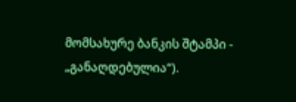მომსახურე ბანკის შტამპი - „განაღდებულია“).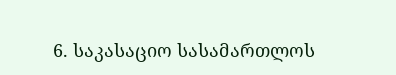6. საკასაციო სასამართლოს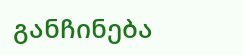განჩინება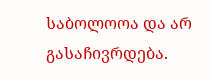საბოლოოა და არ გასაჩივრდება.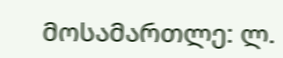მოსამართლე: ლ.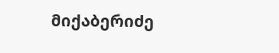მიქაბერიძე